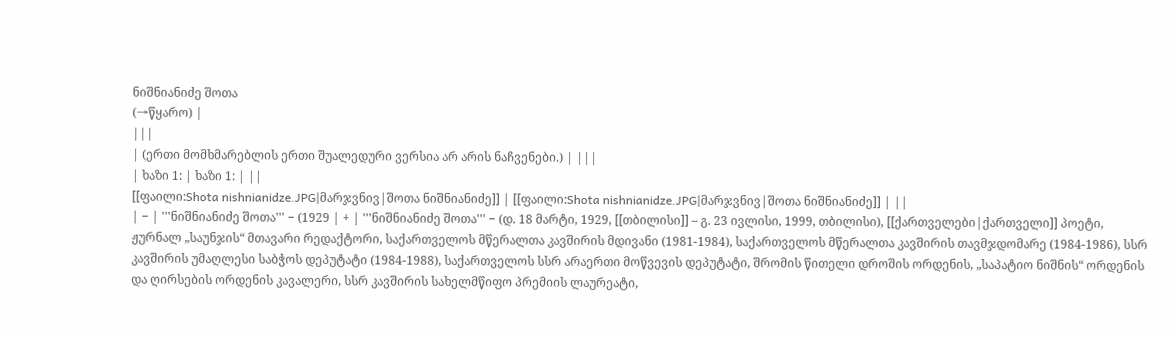ნიშნიანიძე შოთა
(→წყარო) |
|||
| (ერთი მომხმარებლის ერთი შუალედური ვერსია არ არის ნაჩვენები.) | |||
| ხაზი 1: | ხაზი 1: | ||
[[ფაილი:Shota nishnianidze.JPG|მარჯვნივ|შოთა ნიშნიანიძე]] | [[ფაილი:Shota nishnianidze.JPG|მარჯვნივ|შოთა ნიშნიანიძე]] | ||
| − | '''ნიშნიანიძე შოთა''' − (1929 | + | '''ნიშნიანიძე შოთა''' − (დ. 18 მარტი, 1929, [[თბილისი]] – გ. 23 ივლისი, 1999, თბილისი), [[ქართველები|ქართველი]] პოეტი, ჟურნალ „საუნჯის“ მთავარი რედაქტორი, საქართველოს მწერალთა კავშირის მდივანი (1981-1984), საქართველოს მწერალთა კავშირის თავმჯდომარე (1984-1986), სსრ კავშირის უმაღლესი საბჭოს დეპუტატი (1984-1988), საქართველოს სსრ არაერთი მოწვევის დეპუტატი, შრომის წითელი დროშის ორდენის, „საპატიო ნიშნის“ ორდენის და ღირსების ორდენის კავალერი, სსრ კავშირის სახელმწიფო პრემიის ლაურეატი,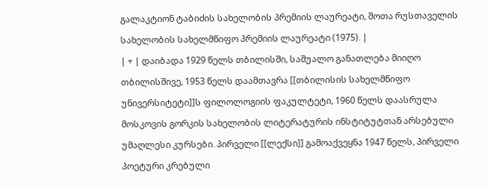გალაკტიონ ტაბიძის სახელობის პრემიის ლაურეატი, შოთა რუსთაველის სახელობის სახელმწიფო პრემიის ლაურეატი (1975). |
| + | დაიბადა 1929 წელს თბილისში, საშუალო განათლება მიიღო თბილისშივე, 1953 წელს დაამთავრა [[თბილისის სახელმწიფო უნივერსიტეტი]]ს ფილოლოგიის ფაკულტეტი, 1960 წელს დაასრულა მოსკოვის გორკის სახელობის ლიტერატურის ინსტიტუტთან არსებული უმაღლესი კურსები. პირველი [[ლექსი]] გამოაქვეყნა 1947 წელს, პირველი პოეტური კრებული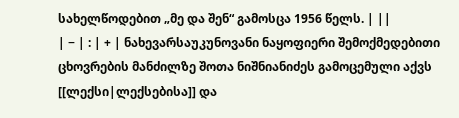სახელწოდებით „მე და შენ“ გამოსცა 1956 წელს. | ||
| − | : | + | ნახევარსაუკუნოვანი ნაყოფიერი შემოქმედებითი ცხოვრების მანძილზე შოთა ნიშნიანიძეს გამოცემული აქვს [[ლექსი|ლექსებისა]] და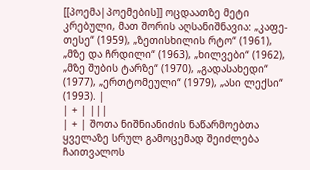[[პოემა|პოემების]] ოცდაათზე მეტი კრებული, მათ შორის აღსანიშნავია: „კაფე-თესე“ (1959), „ზეთისხილის რტო“ (1961), „მზე და ჩრდილი“ (1963), „ხილვები“ (1962), „მზე შუბის ტარზე“ (1970), „გადასახედი“ (1977), „ერთტომეული“ (1979), „ასი ლექსი“ (1993). |
| + | |||
| + | შოთა ნიშნიანიძის ნაწარმოებთა ყველაზე სრულ გამოცემად შეიძლება ჩაითვალოს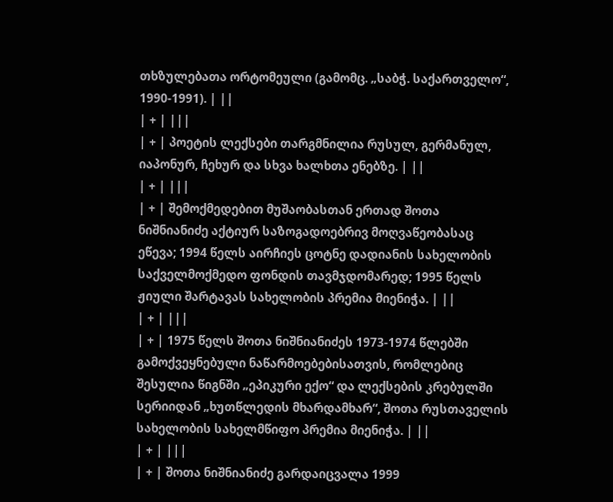თხზულებათა ორტომეული (გამომც. „საბჭ. საქართველო“, 1990-1991). | ||
| + | |||
| + | პოეტის ლექსები თარგმნილია რუსულ, გერმანულ, იაპონურ, ჩეხურ და სხვა ხალხთა ენებზე. | ||
| + | |||
| + | შემოქმედებით მუშაობასთან ერთად შოთა ნიშნიანიძე აქტიურ საზოგადოებრივ მოღვაწეობასაც ეწევა; 1994 წელს აირჩიეს ცოტნე დადიანის სახელობის საქველმოქმედო ფონდის თავმჯდომარედ; 1995 წელს ჟიული შარტავას სახელობის პრემია მიენიჭა. | ||
| + | |||
| + | 1975 წელს შოთა ნიშნიანიძეს 1973-1974 წლებში გამოქვეყნებული ნაწარმოებებისათვის, რომლებიც შესულია წიგნში „ეპიკური ექო“ და ლექსების კრებულში სერიიდან „ხუთწლედის მხარდამხარ“, შოთა რუსთაველის სახელობის სახელმწიფო პრემია მიენიჭა. | ||
| + | |||
| + | შოთა ნიშნიანიძე გარდაიცვალა 1999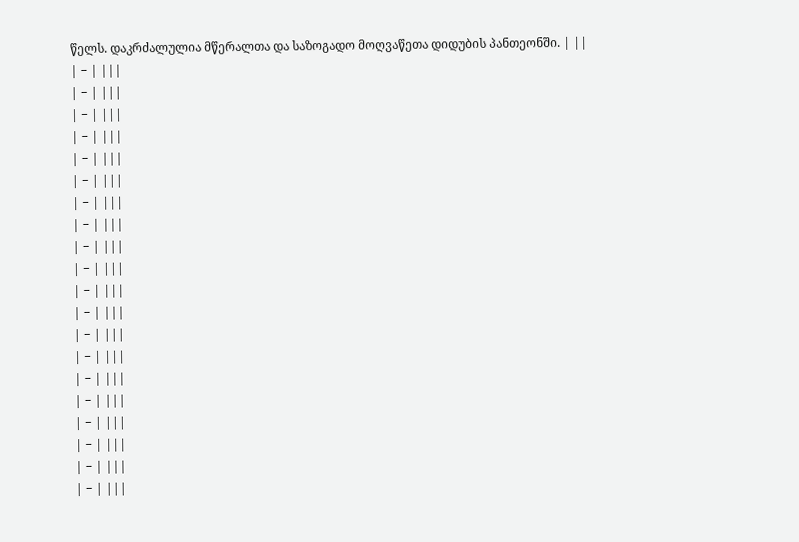წელს. დაკრძალულია მწერალთა და საზოგადო მოღვაწეთა დიდუბის პანთეონში. | ||
| − | |||
| − | |||
| − | |||
| − | |||
| − | |||
| − | |||
| − | |||
| − | |||
| − | |||
| − | |||
| − | |||
| − | |||
| − | |||
| − | |||
| − | |||
| − | |||
| − | |||
| − | |||
| − | |||
| − | |||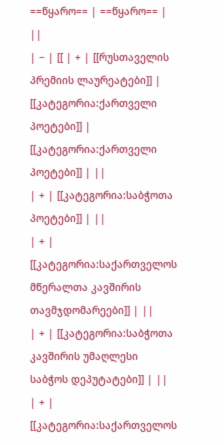==წყარო== | ==წყარო== | ||
| − | [[ | + | [[რუსთაველის პრემიის ლაურეატები]] |
[[კატეგორია:ქართველი პოეტები]] | [[კატეგორია:ქართველი პოეტები]] | ||
| + | [[კატეგორია:საბჭოთა პოეტები]] | ||
| + | [[კატეგორია:საქართველოს მწერალთა კავშირის თავმჯდომარეები]] | ||
| + | [[კატეგორია:საბჭოთა კავშირის უმაღლესი საბჭოს დეპუტატები]] | ||
| + | [[კატეგორია:საქართველოს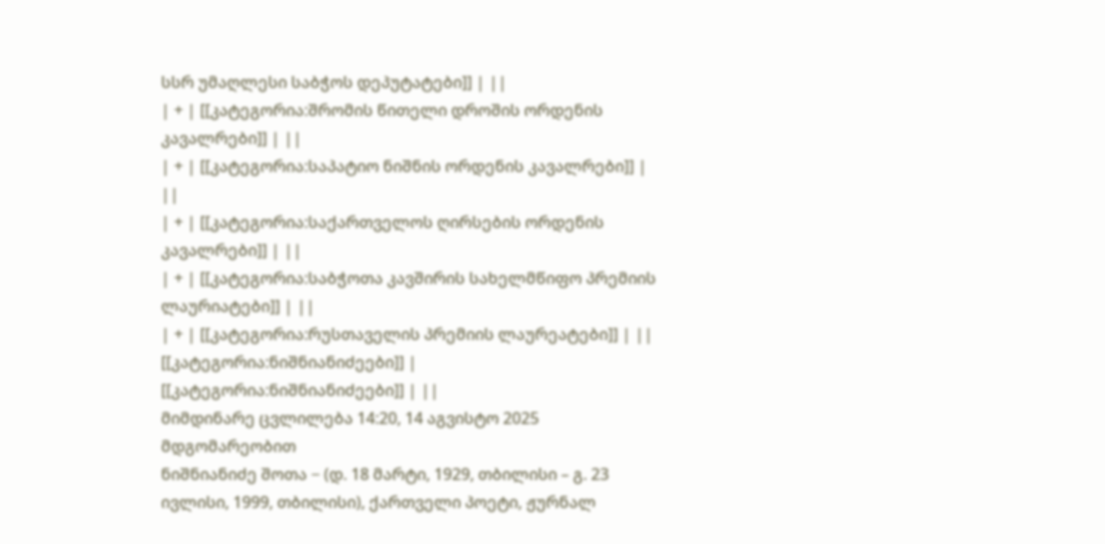სსრ უმაღლესი საბჭოს დეპუტატები]] | ||
| + | [[კატეგორია:შრომის წითელი დროშის ორდენის კავალრები]] | ||
| + | [[კატეგორია:საპატიო ნიშნის ორდენის კავალრები]] | ||
| + | [[კატეგორია:საქართველოს ღირსების ორდენის კავალრები]] | ||
| + | [[კატეგორია:საბჭოთა კავშირის სახელმწიფო პრემიის ლაურიატები]] | ||
| + | [[კატეგორია:რუსთაველის პრემიის ლაურეატები]] | ||
[[კატეგორია:ნიშნიანიძეები]] | [[კატეგორია:ნიშნიანიძეები]] | ||
მიმდინარე ცვლილება 14:20, 14 აგვისტო 2025 მდგომარეობით
ნიშნიანიძე შოთა − (დ. 18 მარტი, 1929, თბილისი – გ. 23 ივლისი, 1999, თბილისი), ქართველი პოეტი, ჟურნალ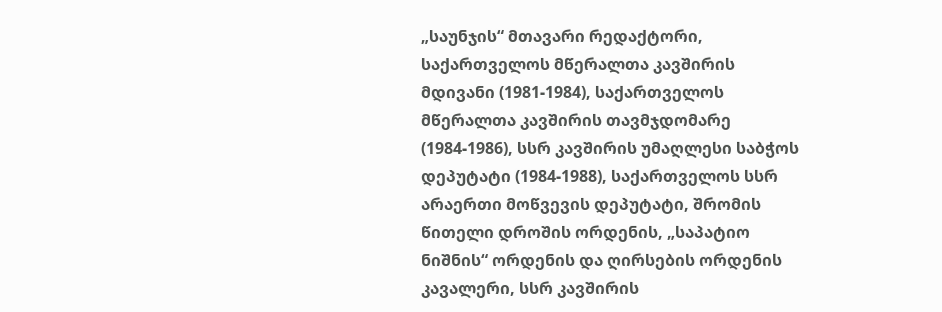„საუნჯის“ მთავარი რედაქტორი, საქართველოს მწერალთა კავშირის მდივანი (1981-1984), საქართველოს მწერალთა კავშირის თავმჯდომარე (1984-1986), სსრ კავშირის უმაღლესი საბჭოს დეპუტატი (1984-1988), საქართველოს სსრ არაერთი მოწვევის დეპუტატი, შრომის წითელი დროშის ორდენის, „საპატიო ნიშნის“ ორდენის და ღირსების ორდენის კავალერი, სსრ კავშირის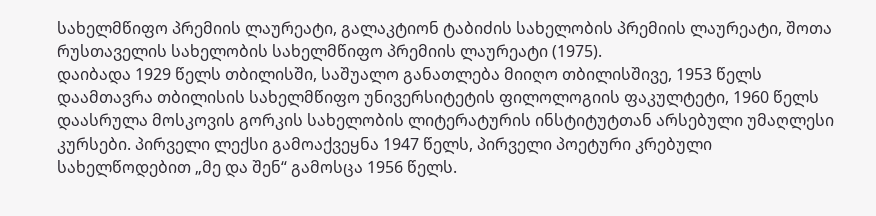სახელმწიფო პრემიის ლაურეატი, გალაკტიონ ტაბიძის სახელობის პრემიის ლაურეატი, შოთა რუსთაველის სახელობის სახელმწიფო პრემიის ლაურეატი (1975).
დაიბადა 1929 წელს თბილისში, საშუალო განათლება მიიღო თბილისშივე, 1953 წელს დაამთავრა თბილისის სახელმწიფო უნივერსიტეტის ფილოლოგიის ფაკულტეტი, 1960 წელს დაასრულა მოსკოვის გორკის სახელობის ლიტერატურის ინსტიტუტთან არსებული უმაღლესი კურსები. პირველი ლექსი გამოაქვეყნა 1947 წელს, პირველი პოეტური კრებული სახელწოდებით „მე და შენ“ გამოსცა 1956 წელს.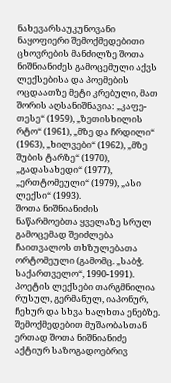ნახევარსაუკუნოვანი ნაყოფიერი შემოქმედებითი ცხოვრების მანძილზე შოთა ნიშნიანიძეს გამოცემული აქვს ლექსებისა და პოემების ოცდაათზე მეტი კრებული, მათ შორის აღსანიშნავია: „კაფე-თესე“ (1959), „ზეთისხილის რტო“ (1961), „მზე და ჩრდილი“ (1963), „ხილვები“ (1962), „მზე შუბის ტარზე“ (1970), „გადასახედი“ (1977), „ერთტომეული“ (1979), „ასი ლექსი“ (1993).
შოთა ნიშნიანიძის ნაწარმოებთა ყველაზე სრულ გამოცემად შეიძლება ჩაითვალოს თხზულებათა ორტომეული (გამომც. „საბჭ. საქართველო“, 1990-1991).
პოეტის ლექსები თარგმნილია რუსულ, გერმანულ, იაპონურ, ჩეხურ და სხვა ხალხთა ენებზე.
შემოქმედებით მუშაობასთან ერთად შოთა ნიშნიანიძე აქტიურ საზოგადოებრივ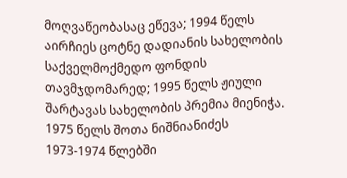მოღვაწეობასაც ეწევა; 1994 წელს აირჩიეს ცოტნე დადიანის სახელობის საქველმოქმედო ფონდის თავმჯდომარედ; 1995 წელს ჟიული შარტავას სახელობის პრემია მიენიჭა.
1975 წელს შოთა ნიშნიანიძეს 1973-1974 წლებში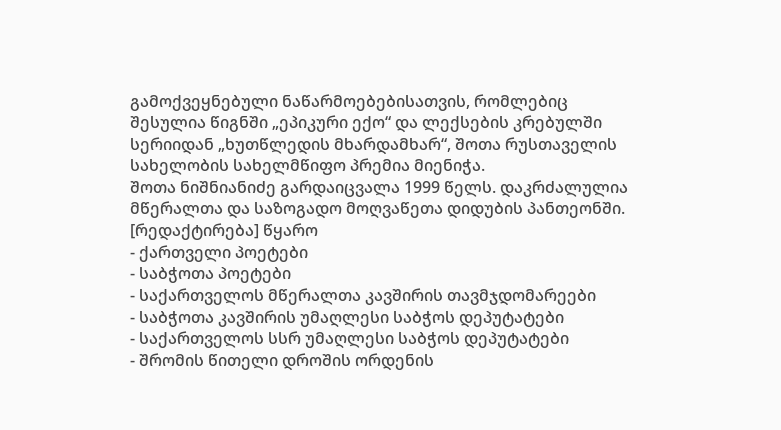გამოქვეყნებული ნაწარმოებებისათვის, რომლებიც შესულია წიგნში „ეპიკური ექო“ და ლექსების კრებულში სერიიდან „ხუთწლედის მხარდამხარ“, შოთა რუსთაველის სახელობის სახელმწიფო პრემია მიენიჭა.
შოთა ნიშნიანიძე გარდაიცვალა 1999 წელს. დაკრძალულია მწერალთა და საზოგადო მოღვაწეთა დიდუბის პანთეონში.
[რედაქტირება] წყარო
- ქართველი პოეტები
- საბჭოთა პოეტები
- საქართველოს მწერალთა კავშირის თავმჯდომარეები
- საბჭოთა კავშირის უმაღლესი საბჭოს დეპუტატები
- საქართველოს სსრ უმაღლესი საბჭოს დეპუტატები
- შრომის წითელი დროშის ორდენის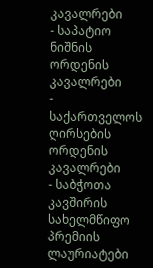კავალრები
- საპატიო ნიშნის ორდენის კავალრები
- საქართველოს ღირსების ორდენის კავალრები
- საბჭოთა კავშირის სახელმწიფო პრემიის ლაურიატები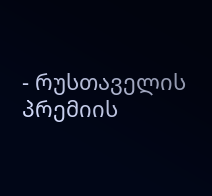- რუსთაველის პრემიის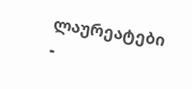ლაურეატები
-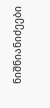ნიშნიანიძეები